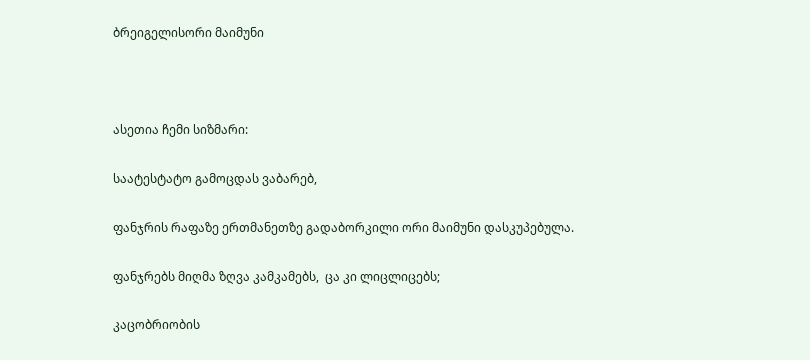ბრეიგელისორი მაიმუნი



ასეთია ჩემი სიზმარი:

საატესტატო გამოცდას ვაბარებ,

ფანჯრის რაფაზე ერთმანეთზე გადაბორკილი ორი მაიმუნი დასკუპებულა.

ფანჯრებს მიღმა ზღვა კამკამებს,  ცა კი ლიცლიცებს;

კაცობრიობის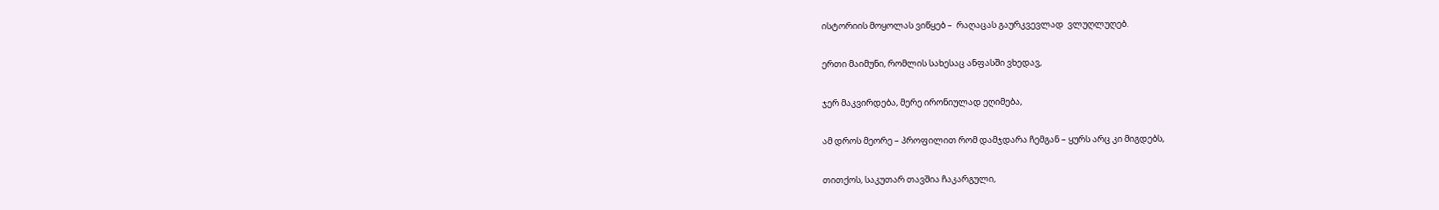ისტორიის მოყოლას ვიწყებ –  რაღაცას გაურკვევლად  ვლუღლუღებ.

ერთი მაიმუნი, რომლის სახესაც ანფასში ვხედავ,

ჯერ მაკვირდება, მერე ირონიულად ეღიმება,

ამ დროს მეორე – პროფილით რომ დამჯდარა ჩემგან – ყურს არც კი მიგდებს,

თითქოს, საკუთარ თავშია ჩაკარგული,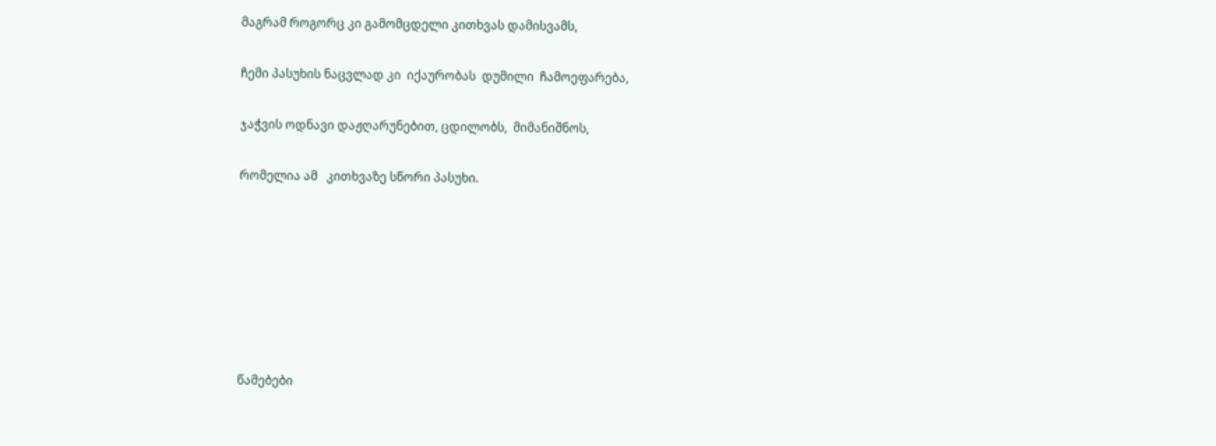მაგრამ როგორც კი გამომცდელი კითხვას დამისვამს,

ჩემი პასუხის ნაცვლად კი  იქაურობას  დუმილი  ჩამოეფარება,

ჯაჭვის ოდნავი დაჟღარუნებით, ცდილობს,  მიმანიშნოს,

რომელია ამ   კითხვაზე სწორი პასუხი.







წამებები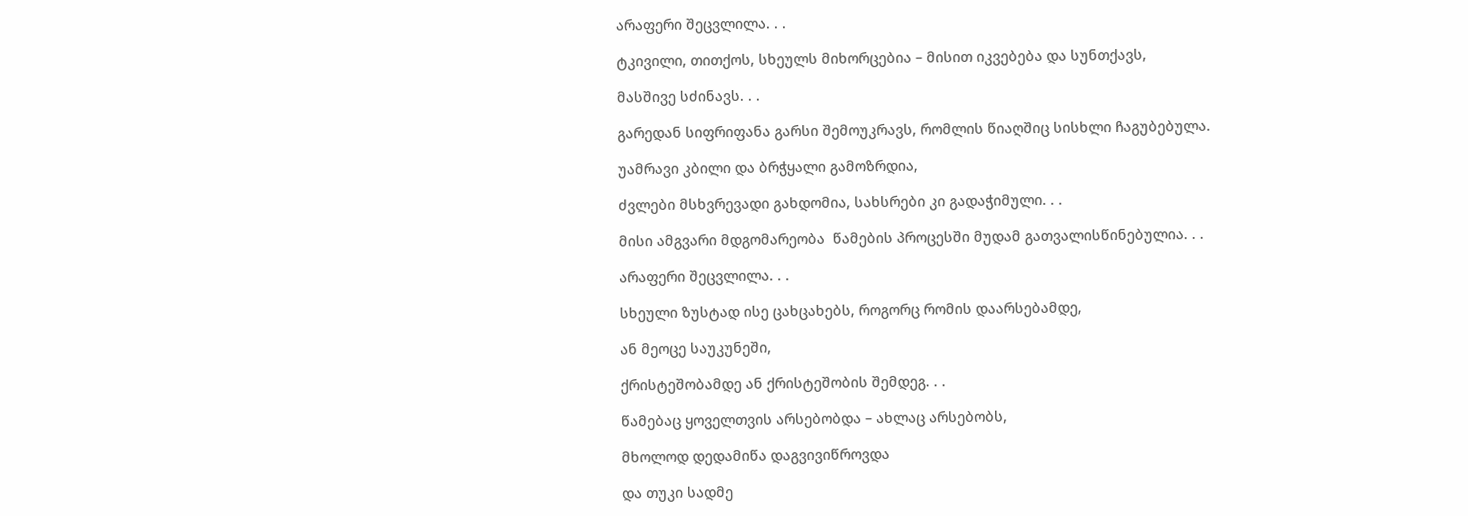არაფერი შეცვლილა. . .

ტკივილი, თითქოს, სხეულს მიხორცებია – მისით იკვებება და სუნთქავს,

მასშივე სძინავს. . .

გარედან სიფრიფანა გარსი შემოუკრავს, რომლის წიაღშიც სისხლი ჩაგუბებულა.

უამრავი კბილი და ბრჭყალი გამოზრდია,

ძვლები მსხვრევადი გახდომია, სახსრები კი გადაჭიმული. . .

მისი ამგვარი მდგომარეობა  წამების პროცესში მუდამ გათვალისწინებულია. . .

არაფერი შეცვლილა. . .

სხეული ზუსტად ისე ცახცახებს, როგორც რომის დაარსებამდე,

ან მეოცე საუკუნეში,

ქრისტეშობამდე ან ქრისტეშობის შემდეგ. . .

წამებაც ყოველთვის არსებობდა – ახლაც არსებობს,

მხოლოდ დედამიწა დაგვივიწროვდა

და თუკი სადმე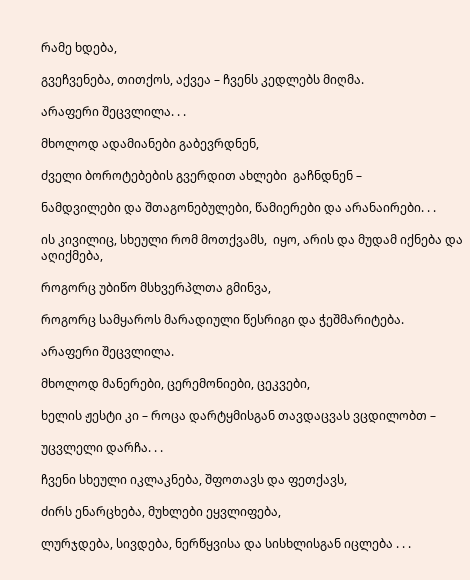რამე ხდება,

გვეჩვენება, თითქოს, აქვეა – ჩვენს კედლებს მიღმა.

არაფერი შეცვლილა. . .

მხოლოდ ადამიანები გაბევრდნენ,

ძველი ბოროტებების გვერდით ახლები  გაჩნდნენ –

ნამდვილები და შთაგონებულები, წამიერები და არანაირები. . .

ის კივილიც, სხეული რომ მოთქვამს,  იყო, არის და მუდამ იქნება და აღიქმება,

როგორც უბიწო მსხვერპლთა გმინვა,

როგორც სამყაროს მარადიული წესრიგი და ჭეშმარიტება.

არაფერი შეცვლილა.

მხოლოდ მანერები, ცერემონიები, ცეკვები,

ხელის ჟესტი კი – როცა დარტყმისგან თავდაცვას ვცდილობთ –

უცვლელი დარჩა. . .

ჩვენი სხეული იკლაკნება, შფოთავს და ფეთქავს,

ძირს ენარცხება, მუხლები ეყვლიფება,

ლურჯდება, სივდება, ნერწყვისა და სისხლისგან იცლება . . .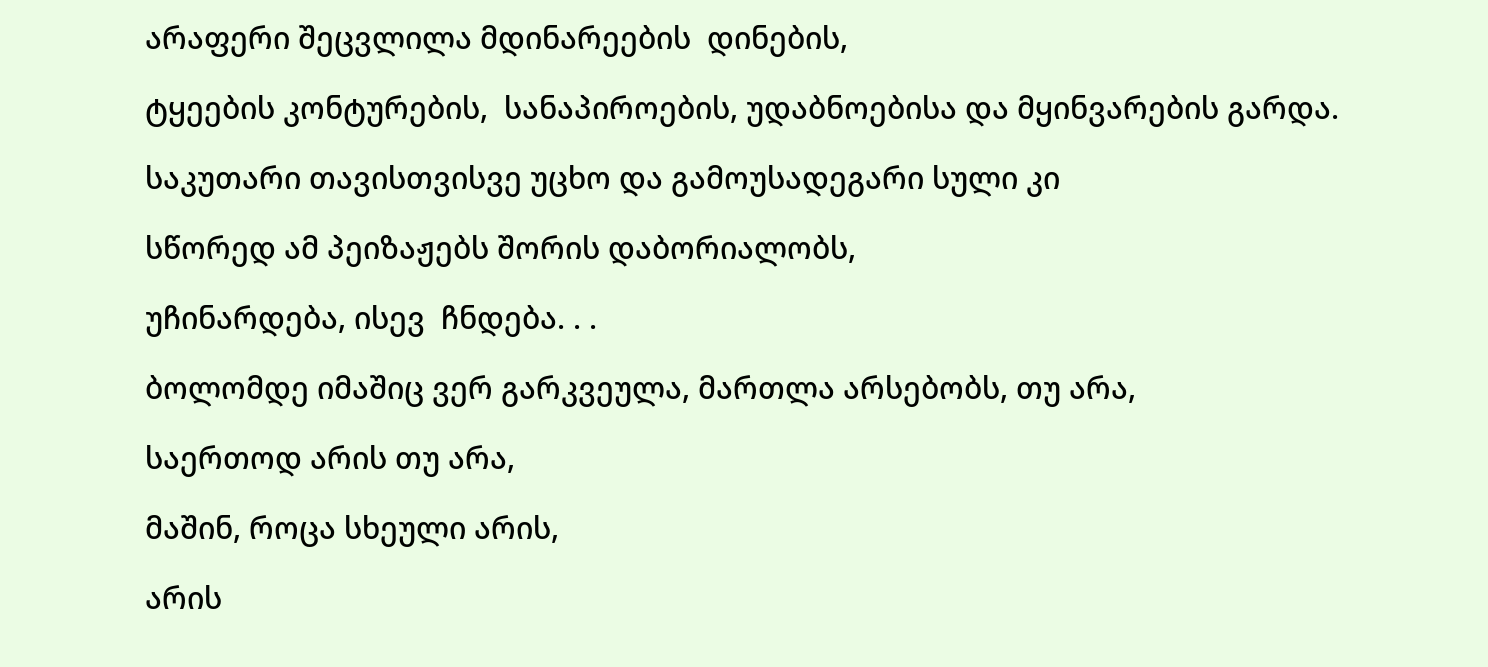არაფერი შეცვლილა მდინარეების  დინების,

ტყეების კონტურების,  სანაპიროების, უდაბნოებისა და მყინვარების გარდა.

საკუთარი თავისთვისვე უცხო და გამოუსადეგარი სული კი

სწორედ ამ პეიზაჟებს შორის დაბორიალობს,

უჩინარდება, ისევ  ჩნდება. . .

ბოლომდე იმაშიც ვერ გარკვეულა, მართლა არსებობს, თუ არა,

საერთოდ არის თუ არა,

მაშინ, როცა სხეული არის,

არის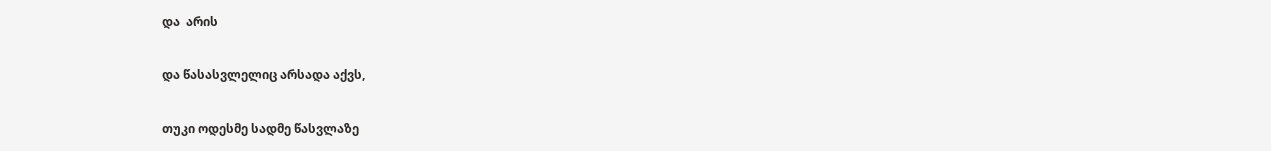და  არის

და წასასვლელიც არსადა აქვს,

თუკი ოდესმე სადმე წასვლაზე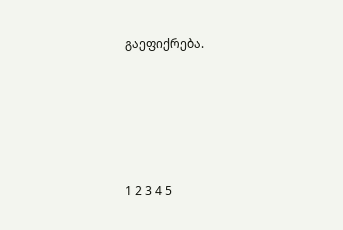გაეფიქრება.





1 2 3 4 5